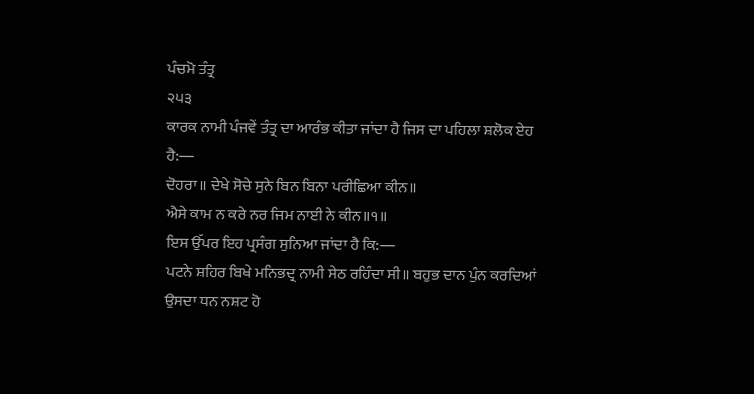ਪੰਚਮੋ ਤੰਤ੍ਰ
੨੫੩
ਕਾਰਕ ਨਾਮੀ ਪੰਜਵੇਂ ਤੰਤ੍ਰ ਦਾ ਆਰੰਭ ਕੀਤਾ ਜਾਂਦਾ ਹੈ ਜਿਸ ਦਾ ਪਹਿਲਾ ਸ਼ਲੋਕ ਏਹ ਹੈ:―
ਦੋਹਰਾ॥ ਦੇਖੇ ਸੋਚੇ ਸੁਨੇ ਬਿਨ ਬਿਨਾ ਪਰੀਛਿਆ ਕੀਨ॥
ਐਸੇ ਕਾਮ ਨ ਕਰੇ ਨਰ ਜਿਮ ਨਾਈ ਨੇ ਕੀਨ॥੧॥
ਇਸ ਉੱਪਰ ਇਹ ਪ੍ਰਸੰਗ ਸੁਨਿਆ ਜਾਂਦਾ ਹੈ ਕਿ:―
ਪਟਨੇ ਸ਼ਹਿਰ ਬਿਖੇ ਮਨਿਭਦ੍ਰ ਨਾਮੀ ਸੇਠ ਰਹਿੰਦਾ ਸੀ॥ ਬਹੁਭ ਦਾਨ ਪੁੰਨ ਕਰਦਿਆਂ ਉਸਦਾ ਧਨ ਨਸ਼ਟ ਹੋ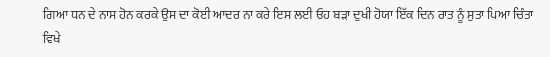ਗਿਆ ਧਨ ਦੇ ਨਾਸ ਹੋਨ ਕਰਕੇ ਉਸ ਦਾ ਕੋਈ ਆਦਰ ਨਾ ਕਰੇ ਇਸ ਲਈ ਓਹ ਬੜਾ ਦੁਖੀ ਹੋਯਾ ਇੱਕ ਦਿਨ ਰਾਤ ਨੂੰ ਸੁਤਾ ਪਿਆ ਚਿੰਤਾ ਵਿਖੇ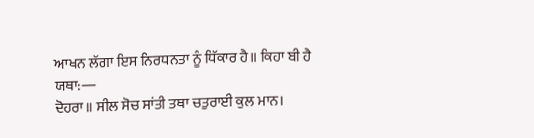ਆਖਨ ਲੱਗਾ ਇਸ ਨਿਰਧਨਤਾ ਨੂੰ ਧਿੱਕਾਰ ਹੈ॥ ਕਿਹਾ ਬੀ ਹੈ ਯਥਾ:―
ਦੋਹਰਾ॥ ਸੀਲ ਸੋਚ ਸਾਂਤੀ ਤਥਾ ਚਤੁਰਾਈ ਕੁਲ ਮਾਨ।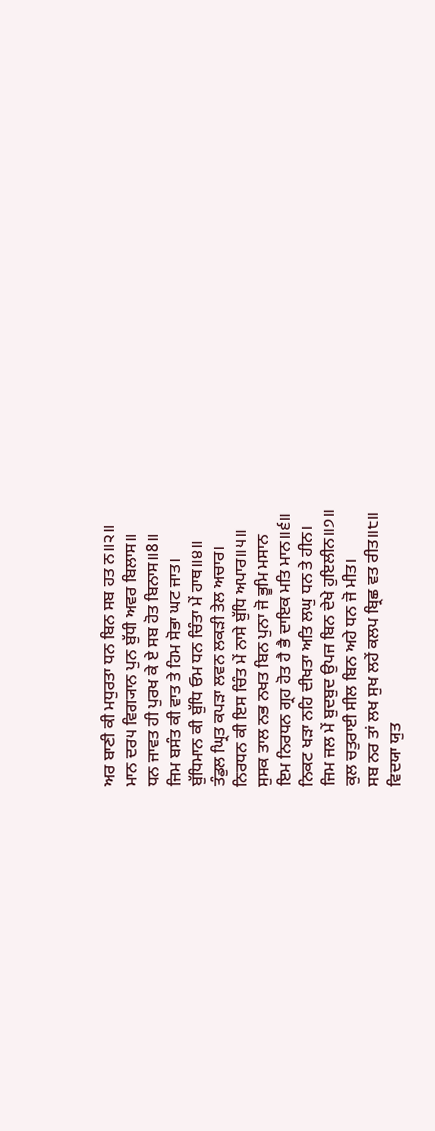ਅਰ ਬਾਣੀ ਕੀ ਮਧੁਰਤਾ ਧਨ ਬਿਨ ਸਬ ਹਤ ਨ॥੨॥
ਮਾਨ ਦਰ੫ ਵਿਗ੍ਯਾਨ ਪੁਨ ਬੁੱਧੀ ਅਵਰ ਬਿਲਾਸ॥
ਧਨ ਜਾਵਤ ਹੀ ਪੁਰਖ ਕੇ ਏ ਸਬ ਹੋਤ ਬਿਨਾਸ॥8॥
ਜਿਮ ਬਸੰਤ ਕੀ ਵਾਤ ਤੇ ਹਿਮ ਸੋਭਾ ਘਟ ਜਾਤ।
ਬੁੱਧਿਮਾਨ ਕੀ ਬੁੱਧਿ ਓਮ ਧਨ ਚਿੰਤਾ ਮੇਂ ਹਾਥ॥੪॥
ਤੰਡੁਲ ਘ੍ਰਿਤ ਕਪੜਾ ਲਵਨ ਲਕੜੀ ਤੇਲ ਅਚਾਰ।
ਨਿਰਧਨ ਕੀ ਇਸ ਚਿੰਤ ਮੇਂ ਨਾਸੇ ਬੁੱਧਿ ਅਪਾਰ॥੫॥
ਸੁਸਕ ਤਾਲ ਨਭ ਨਖਤ ਬਿਨ ਪੁਨਾ ਜੋ ਭੂਮਿ ਮਸਾਨ
ਇਮ ਨਿਰਧਨ ਗ੍ਰਹ ਹੋਤ ਹੈ ਭੈ ਦਾਇਕ ਮਤਿ ਮਾਨ॥੬॥
ਨਿਕਟ ਖੜਾ ਨਹਿ ਦੀਖਤਾ ਅਤਿ ਲਘੁ ਧਨ ਤੇ ਹੀਨ।
ਜਿਮ ਜਲ ਮੇਂ ਬੁਦਬੁਦ ਉਪਜ ਬਿਨ ਦੇਖੇ ਹੁਇਲੀਨ॥੭॥
ਕੁਲ ਚਤੁਰਾਈ ਸੀਲ ਬਿਨ ਅਹੇ ਧਨ ਜੋ ਮੀਤ।
ਸਬ ਨਰ ਤਾਂ ਲਖ ਸੁਖ ਲਹੇਂ ਕਲਪ ਬ੍ਰਿਛ ਵਤ ਰੀਤ॥੮॥
ਵਿਦਯਾ ਯੁਤ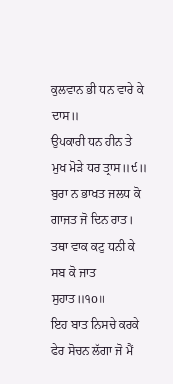ਕੁਲਵਾਨ ਭੀ ਧਨ ਵਾਰੇ ਕੇ ਦਾਸ॥
ਉਪਕਾਰੀ ਧਨ ਹੀਨ ਤੇ ਮੁਖ ਮੋੜੇ ਧਰ ਤ੍ਰਾਸ॥੯॥
ਬੁਰਾ ਨ ਭਾਖਤ ਜਲਧ ਕੋ ਗਾਜਤ ਜੋ ਦਿਨ ਰਾਤ।
ਤਥਾ ਵਾਕ ਕਟੁ ਧਨੀ ਕੇ ਸਬ ਕੋ ਜਾਤ ਸੁਹਾਤ॥੧o॥
ਇਹ ਬਾਤ ਨਿਸਚੇ ਕਰਕੇ ਫੇਰ ਸੋਚਨ ਲੱਗਾ ਜੋ ਮੈਂ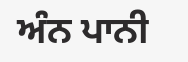ਅੰਨ ਪਾਨੀ